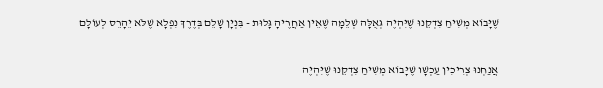שֶׁיָּבוֹא מְשִׁיחַ צִדְקֵנוּ שֶׁיִּהְיֶה גְּאֻלָּה שְׁלֵמָה שֶׁאֵין אַחֲרֶיהָ גָּלוּת - בִּנְיָן שָׁלֵם בְּדֶרֶךְ נִפְלָא שֶׁלֹּא יֵהָרֵס לְעוֹלָם

אֲנַחְנוּ צְרִיכִין עַכְשָׁו שֶׁיָּבוֹא מְשִׁיחַ צִדְקֵנוּ שֶׁיִּהְיֶה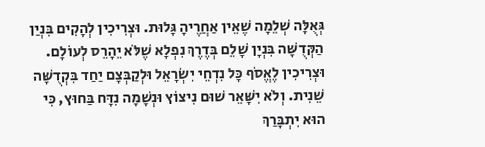גְּאֻלָּה שְׁלֵמָה שֶׁאֵין אַחֲרֶיהָ גָּלוּת. וּצְרִיכִין לְהָקִים בִּנְיַן הַקְּדֻשָּׁה בִּנְיָן שָׁלֵם בְּדֶרֶךְ נִפְלָא שֶׁלֹּא יֵהָרֵס לְעוֹלָם. וּצְרִיכִין לֶאֱסֹף כָּל נִדְחֵי יִשְׂרָאֵל וּלְקַבְּצָם יַחַד בִּקְדֻשָּׁה שֵׁנִית. וְלֹא יִשָּׁאֵר שׁוּם נִיצוֹץ וּנְשָׁמָה נִדָּח בַּחוּץ, כִּי הוּא יִתְבָּרַךְ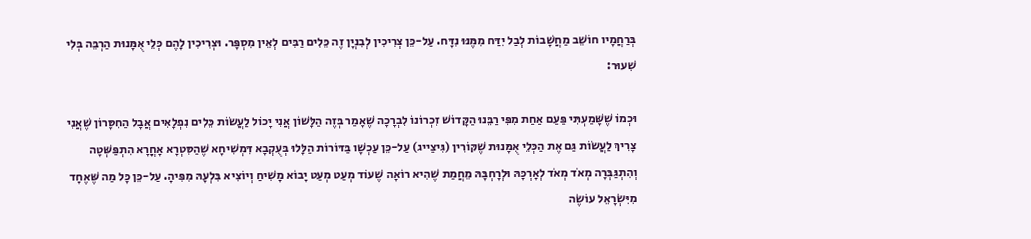בְּרַחֲמָיו חוֹשֵׁב מַחֲשָׁבוֹת לְבַל יִדַּח מִמֶּנּוּ נִדָּח. עַל-כֵּן צְרִיכִין לְבִנְיָן זֶה כֵּלִים רַבִּים לְאֵין מִסְפָּר. וּצְרִיכִין לָהֶם כְּלֵי אֻמָּנוּת הַרְבֵּה בְּלִי שִׁעוּר:

וּכְמוֹ שֶׁשָּׁמַעְתִּי פַּעַם אַחַת מִפִּי רַבֵּנוּ הַקָּדוֹשׁ זִכְרוֹנוֹ לִבְרָכָה שֶׁאָמַר בְּזֶה הַלָּשׁוֹן אֲנִי יָכוֹל לַעֲשׂוֹת כֵּלִים נִפְלָאִים אֲבָל הַחִסָּרוֹן שֶׁאֲנִי צָרִיךְ לַעֲשׂוֹת גַּם אֶת הַכְּלֵי אֻמָּנוּת שֶׁקּוֹרִין (גִּיצַייג) עַל-כֵּן עַכְשָׁו בַּדּוֹרוֹת הַלָּלוּ בְּעֻקְבָא דִּמְשִׁיחָא שֶׁהַסִּטְרָא אָחֳרָא הִתְפַּשְּׁטָה וְהִתְגַּבְּרָה מְאֹד מְאֹד לְאָרְכָּהּ וּלְרָחְבָּהּ מֵחֲמַת שֶׁהִיא רוֹאָה שֶׁעוֹד מְעַט מְעַט יָבוֹא מָשִׁיחַ וְיוֹצִיא בִּלְעָהּ מִפִּיהָ. עַל-כֵּן כָּל מַה שֶּׁאֶחָד מִיִּשְׂרָאֵל עוֹשֶׂה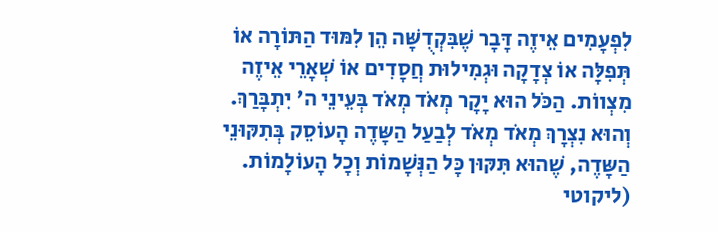לִפְעָמִים אֵיזֶה דָּבָר שֶׁבִּקְדֻשָּׁה הֵן לִמּוּד הַתּוֹרָה אוֹ תְּפִלָּה אוֹ צְדָקָה וּגְמִילוּת חֲסָדִים אוֹ שְׁאָרֵי אֵיזֶה מִצְווֹת. הַכֹּל הוּא יָקָר מְאֹד מְאֹד בְּעֵינֵי ה' יִתְבָּרַךְ. וְהוּא נִצְרָךְ מְאֹד מְאֹד לְבַעַל הַשָּדֶה הָעוֹסֵק בְּתִקּוּנֵי הַשָּדֶה, שֶׁהוּא תִּקּוּן כָּל הַנְּשָׁמוֹת וְכָל הָעוֹלָמוֹת.
(ליקוטי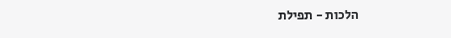הלכות - תפילת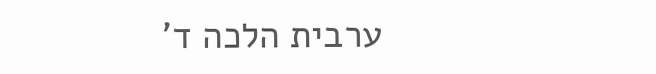ערבית הלכה ד'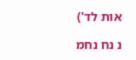אות לד')

נ נח נחמ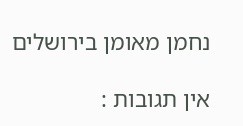נחמן מאומן בירושלים

אין תגובות :